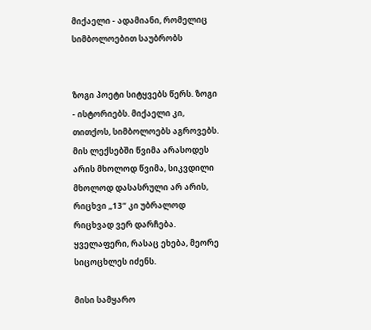მიქაელი - ადამიანი, რომელიც სიმბოლოებით საუბრობს


ზოგი პოეტი სიტყვებს წერს. ზოგი - ისტორიებს. მიქაელი კი, თითქოს, სიმბოლოებს აგროვებს. მის ლექსებში წვიმა არასოდეს არის მხოლოდ წვიმა, სიკვდილი მხოლოდ დასასრული არ არის, რიცხვი „13“ კი უბრალოდ რიცხვად ვერ დარჩება. ყველაფერი, რასაც ეხება, მეორე სიცოცხლეს იძენს.

მისი სამყარო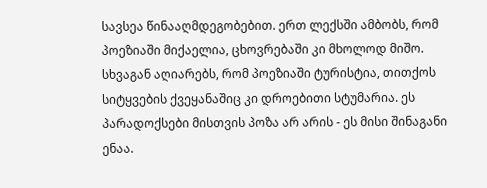სავსეა წინააღმდეგობებით. ერთ ლექსში ამბობს, რომ პოეზიაში მიქაელია, ცხოვრებაში კი მხოლოდ მიშო. სხვაგან აღიარებს, რომ პოეზიაში ტურისტია, თითქოს სიტყვების ქვეყანაშიც კი დროებითი სტუმარია. ეს პარადოქსები მისთვის პოზა არ არის - ეს მისი შინაგანი ენაა.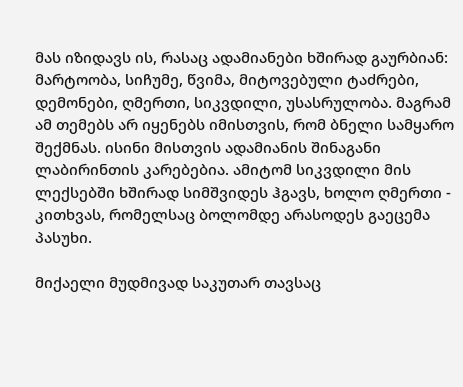მას იზიდავს ის, რასაც ადამიანები ხშირად გაურბიან: მარტოობა, სიჩუმე, წვიმა, მიტოვებული ტაძრები, დემონები, ღმერთი, სიკვდილი, უსასრულობა. მაგრამ ამ თემებს არ იყენებს იმისთვის, რომ ბნელი სამყარო შექმნას. ისინი მისთვის ადამიანის შინაგანი ლაბირინთის კარებებია. ამიტომ სიკვდილი მის ლექსებში ხშირად სიმშვიდეს ჰგავს, ხოლო ღმერთი - კითხვას, რომელსაც ბოლომდე არასოდეს გაეცემა პასუხი.

მიქაელი მუდმივად საკუთარ თავსაც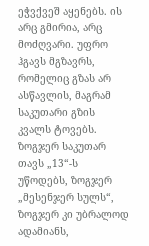ეჭვქვეშ აყენებს. ის არც გმირია, არც მოძღვარი. უფრო ჰგავს მგზავრს, რომელიც გზას არ ასწავლის, მაგრამ საკუთარი გზის კვალს ტოვებს. ზოგჯერ საკუთარ თავს „13“-ს უწოდებს, ზოგჯერ „მესენჯერ სულს“, ზოგჯერ კი უბრალოდ ადამიანს,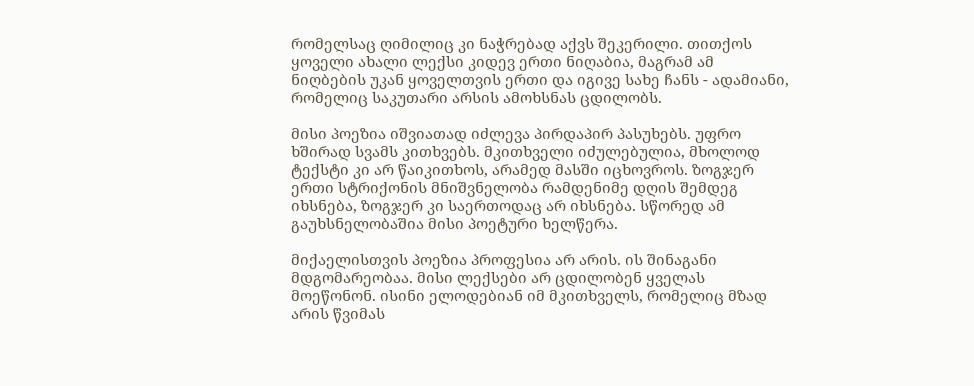რომელსაც ღიმილიც კი ნაჭრებად აქვს შეკერილი. თითქოს ყოველი ახალი ლექსი კიდევ ერთი ნიღაბია, მაგრამ ამ ნიღბების უკან ყოველთვის ერთი და იგივე სახე ჩანს - ადამიანი, რომელიც საკუთარი არსის ამოხსნას ცდილობს.

მისი პოეზია იშვიათად იძლევა პირდაპირ პასუხებს. უფრო ხშირად სვამს კითხვებს. მკითხველი იძულებულია, მხოლოდ ტექსტი კი არ წაიკითხოს, არამედ მასში იცხოვროს. ზოგჯერ ერთი სტრიქონის მნიშვნელობა რამდენიმე დღის შემდეგ იხსნება, ზოგჯერ კი საერთოდაც არ იხსნება. სწორედ ამ გაუხსნელობაშია მისი პოეტური ხელწერა.

მიქაელისთვის პოეზია პროფესია არ არის. ის შინაგანი მდგომარეობაა. მისი ლექსები არ ცდილობენ ყველას მოეწონონ. ისინი ელოდებიან იმ მკითხველს, რომელიც მზად არის წვიმას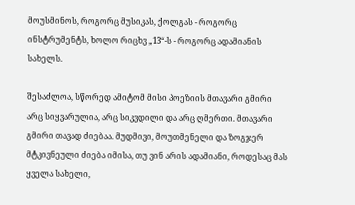მოუსმინოს, როგორც მუსიკას, ქოლგას - როგორც ინსტრუმენტს, ხოლო რიცხვ „13“-ს - როგორც ადამიანის სახელს.

შესაძლოა, სწორედ ამიტომ მისი პოეზიის მთავარი გმირი არც სიყვარულია, არც სიკვდილი და არც ღმერთი. მთავარი გმირი თავად ძიებაა. მუდმივი, მოუთმენელი და ზოგჯერ მტკივნეული ძიება იმისა, თუ ვინ არის ადამიანი, როდესაც მას ყველა სახელი,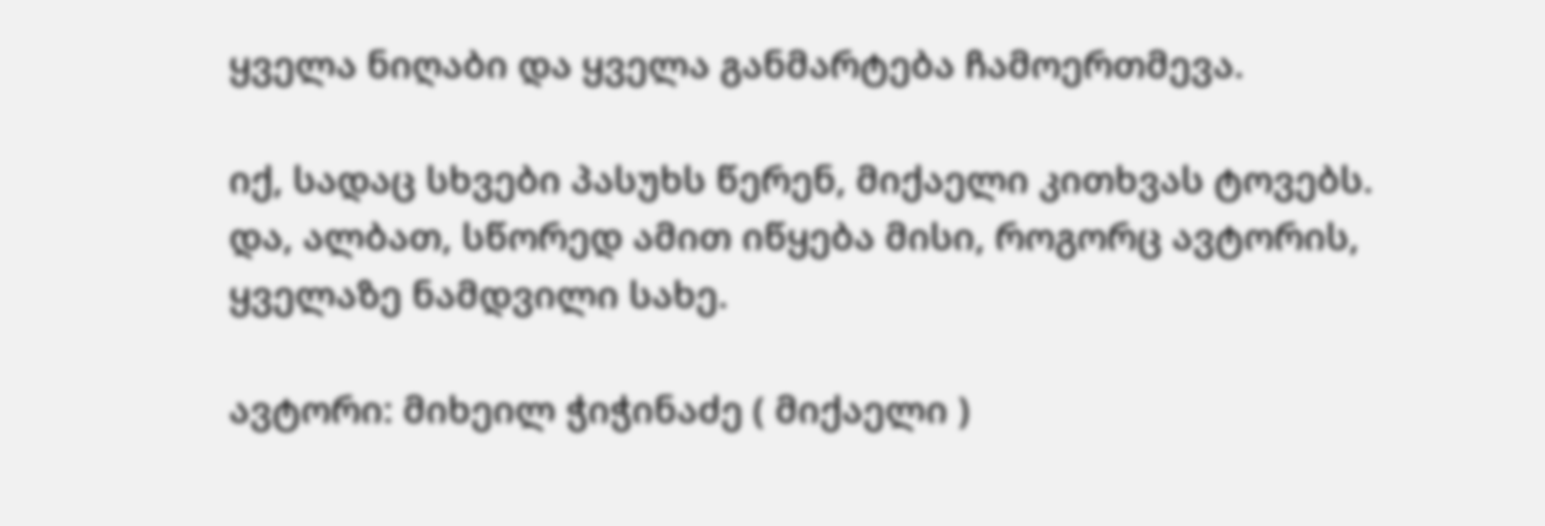ყველა ნიღაბი და ყველა განმარტება ჩამოერთმევა.

იქ, სადაც სხვები პასუხს წერენ, მიქაელი კითხვას ტოვებს. და, ალბათ, სწორედ ამით იწყება მისი, როგორც ავტორის, ყველაზე ნამდვილი სახე.

ავტორი: მიხეილ ჭიჭინაძე ( მიქაელი )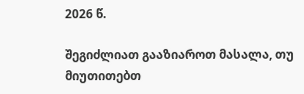2026 წ.

შეგიძლიათ გააზიაროთ მასალა, თუ მიუთითებთ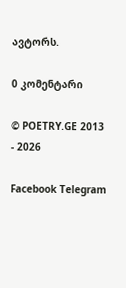ავტორს.

0 კომენტარი

© POETRY.GE 2013 - 2026

Facebook Telegram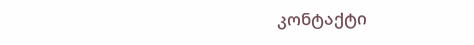კონტაქტი